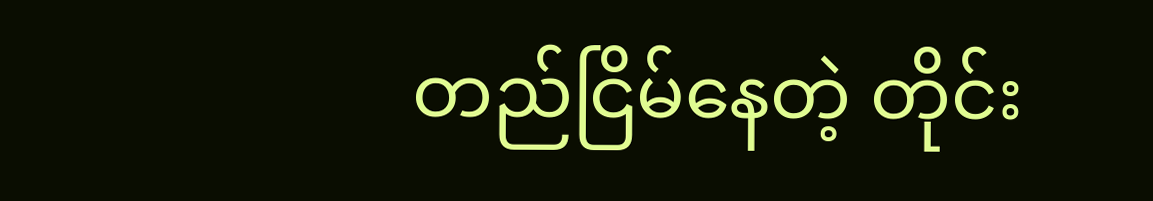တည်ငြိမ်နေတဲ့ တိုင်း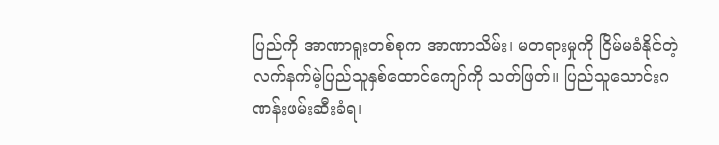ပြည်ကို အာဏာရူးတစ်စုက အာဏာသိမ်း၊ မတရားမှုကို ငြိမ်မခံနိုင်တဲ့ လက်နက်မဲ့ပြည်သူနှစ်ထောင်ကျော်ကို သတ်ဖြတ်။ ပြည်သူသောင်းဂဏန်းဖမ်းဆီးခံရ၊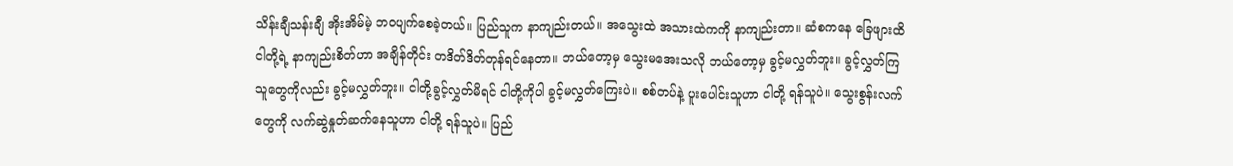သိန်းချီသန်းချီ အိုးအိမ်မဲ့ ဘဝပျက်စေခဲ့တယ်။ ပြည်သူက နာကျည်းတယ်။ အသွေးထဲ အသားထဲကကို နာကျည်းတာ။ ဆံစကနေ ခြေဖျားထိ ငါတို့ရဲ့ နာကျည်းစိတ်ဟာ အချိန်တိုင်း တဒိတ်ဒိတ်တုန်ရင်နေတာ။ ဘယ်တော့မှ သွေးမအေးသလို ဘယ်တော့မှ ခွင့်မလွှတ်ဘူး။ ခွင့်လွှတ်ကြသူတွေကိုလည်း ခွင့်မလွှတ်ဘူး။ ငါတို့ခွင့်လွှတ်မိရင် ငါတို့ကိုပါ ခွင့်မလွှတ်ကြေးပဲ။ စစ်တပ်နဲ့ ပူးပေါင်းသူဟာ ငါတို့ ရန်သူပဲ။ သွေးစွန်းလက်တွေကို လက်ဆွဲနှုတ်ဆက်နေသူဟာ ငါတို့ ရန်သူပဲ။ ပြည်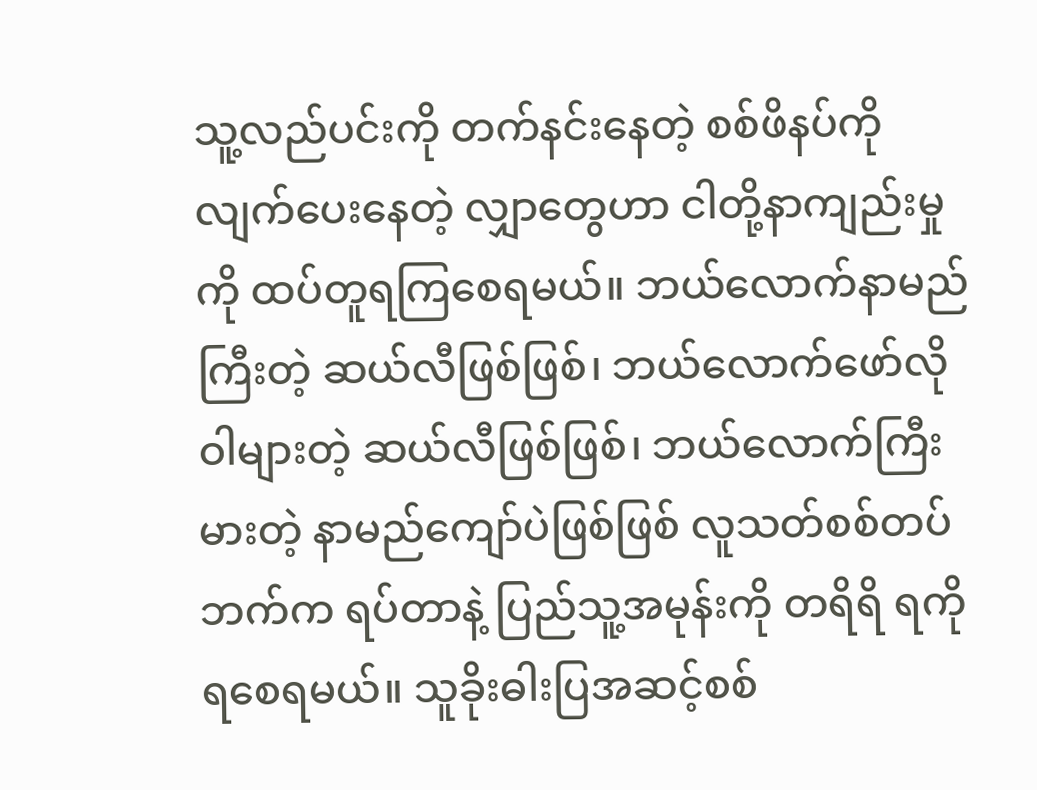သူ့လည်ပင်းကို တက်နင်းနေတဲ့ စစ်ဖိနပ်ကို လျက်ပေးနေတဲ့ လျှာတွေဟာ ငါတို့နာကျည်းမှုကို ထပ်တူရကြစေရမယ်။ ဘယ်လောက်နာမည်ကြီးတဲ့ ဆယ်လီဖြစ်ဖြစ်၊ ဘယ်လောက်ဖော်လိုဝါများတဲ့ ဆယ်လီဖြစ်ဖြစ်၊ ဘယ်လောက်ကြီးမားတဲ့ နာမည်ကျော်ပဲဖြစ်ဖြစ် လူသတ်စစ်တပ်ဘက်က ရပ်တာနဲ့ ပြည်သူ့အမုန်းကို တရိရိ ရကိုရစေရမယ်။ သူခိုးဓါးပြအဆင့်စစ်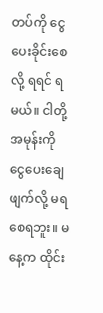တပ်ကို ငွေပေးခိုင်းစေလို့ ရရင် ရမယ်။ ငါတို့အမုန်းကို ငွေပေးချေဖျက်လို့ မရစေရဘူး။ မနေ့က ထိုင်း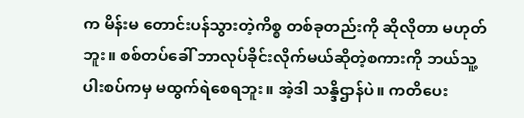က မိန်းမ တောင်းပန်သွားတဲ့ကိစ္စ တစ်ခုတည်းကို ဆိုလိုတာ မဟုတ်ဘူး။ စစ်တပ်ခေါ် ဘာလုပ်ခိုင်းလိုက်မယ်ဆိုတဲ့စကားကို ဘယ်သူ့ပါးစပ်ကမှ မထွက်ရဲစေရဘူး။ အဲ့ဒါ သန္ဒိဌာန်ပဲ။ ကတိပေး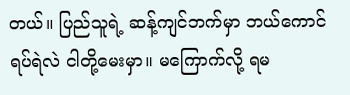တယ်။ ပြည်သူရဲ့ ဆန့်ကျင်ဘက်မှာ ဘယ်ကောင်ရပ်ရဲလဲ ငါတို့မေးမှာ။ မကြောက်လို့ ရမ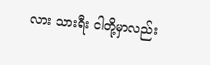လား သားရီး ငါတို့မှာလည်း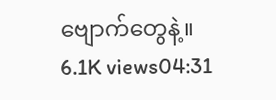ဗျောက်တွေနဲ့။ 6.1K views04:31